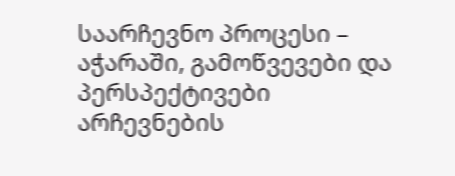საარჩევნო პროცესი – აჭარაში, გამოწვევები და პერსპექტივები
არჩევნების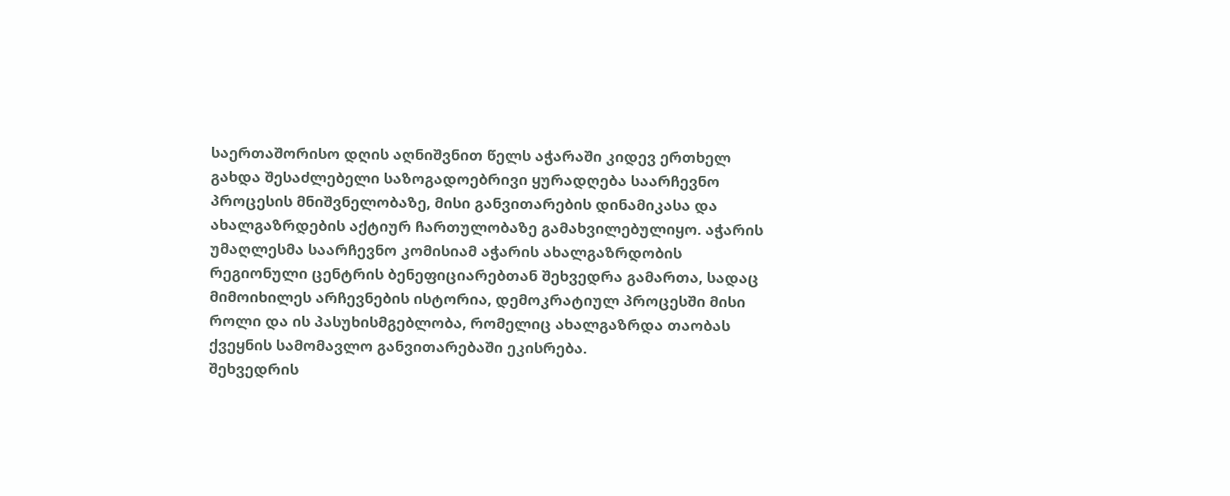საერთაშორისო დღის აღნიშვნით წელს აჭარაში კიდევ ერთხელ გახდა შესაძლებელი საზოგადოებრივი ყურადღება საარჩევნო პროცესის მნიშვნელობაზე, მისი განვითარების დინამიკასა და ახალგაზრდების აქტიურ ჩართულობაზე გამახვილებულიყო. აჭარის უმაღლესმა საარჩევნო კომისიამ აჭარის ახალგაზრდობის რეგიონული ცენტრის ბენეფიციარებთან შეხვედრა გამართა, სადაც მიმოიხილეს არჩევნების ისტორია, დემოკრატიულ პროცესში მისი როლი და ის პასუხისმგებლობა, რომელიც ახალგაზრდა თაობას ქვეყნის სამომავლო განვითარებაში ეკისრება.
შეხვედრის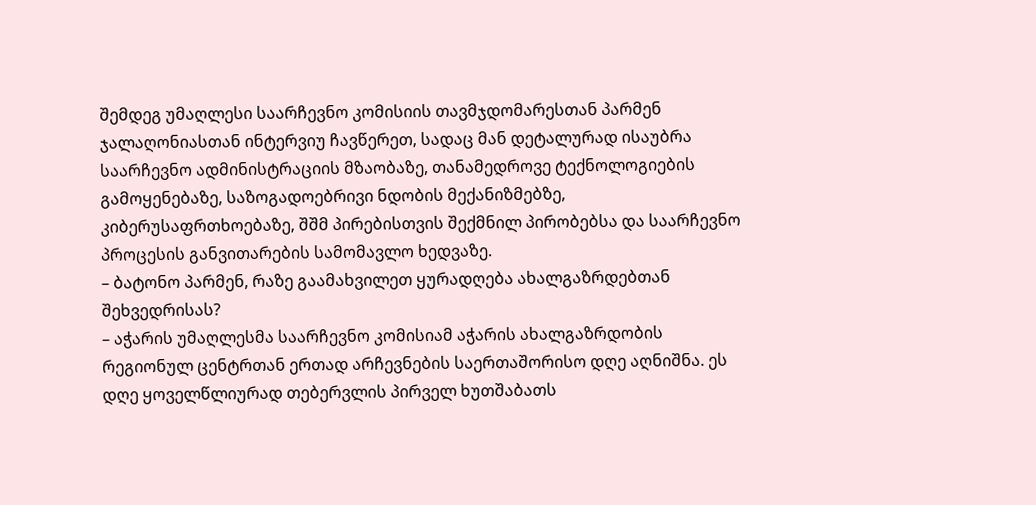შემდეგ უმაღლესი საარჩევნო კომისიის თავმჯდომარესთან პარმენ ჯალაღონიასთან ინტერვიუ ჩავწერეთ, სადაც მან დეტალურად ისაუბრა საარჩევნო ადმინისტრაციის მზაობაზე, თანამედროვე ტექნოლოგიების გამოყენებაზე, საზოგადოებრივი ნდობის მექანიზმებზე, კიბერუსაფრთხოებაზე, შშმ პირებისთვის შექმნილ პირობებსა და საარჩევნო პროცესის განვითარების სამომავლო ხედვაზე.
– ბატონო პარმენ, რაზე გაამახვილეთ ყურადღება ახალგაზრდებთან შეხვედრისას?
– აჭარის უმაღლესმა საარჩევნო კომისიამ აჭარის ახალგაზრდობის რეგიონულ ცენტრთან ერთად არჩევნების საერთაშორისო დღე აღნიშნა. ეს დღე ყოველწლიურად თებერვლის პირველ ხუთშაბათს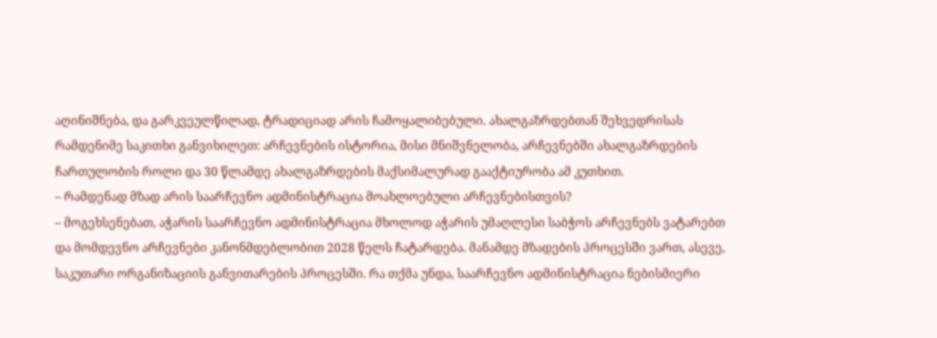აღინიშნება, და გარკვეულწილად, ტრადიციად არის ჩამოყალიბებული. ახალგაზრდებთან შეხვედრისას რამდენიმე საკითხი განვიხილეთ: არჩევნების ისტორია, მისი მნიშვნელობა, არჩევნებში ახალგაზრდების ჩართულობის როლი და 30 წლამდე ახალგაზრდების მაქსიმალურად გააქტიურობა ამ კუთხით.
– რამდენად მზად არის საარჩევნო ადმინისტრაცია მოახლოებული არჩევნებისთვის?
– მოგეხსენებათ, აჭარის საარჩევნო ადმინისტრაცია მხოლოდ აჭარის უმაღლესი საბჭოს არჩევნებს ვატარებთ და მომდევნო არჩევნები კანონმდებლობით 2028 წელს ჩატარდება. მანამდე მზადების პროცესში ვართ, ასევე, საკუთარი ორგანიზაციის განვითარების პროცესში. რა თქმა უნდა, საარჩევნო ადმინისტრაცია ნებისმიერი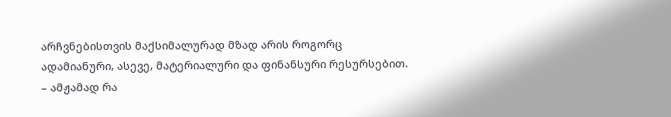არჩვნებისთვის მაქსიმალურად მზად არის როგორც ადამიანური, ასევე, მატერიალური და ფინანსური რესურსებით.
– ამჟამად რა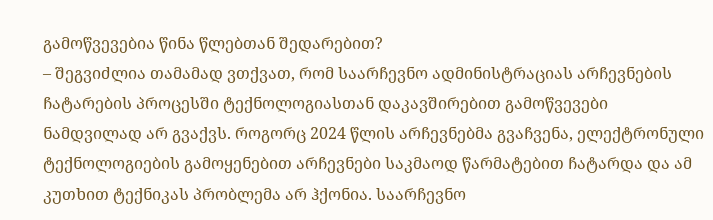გამოწვევებია წინა წლებთან შედარებით?
– შეგვიძლია თამამად ვთქვათ, რომ საარჩევნო ადმინისტრაციას არჩევნების ჩატარების პროცესში ტექნოლოგიასთან დაკავშირებით გამოწვევები ნამდვილად არ გვაქვს. როგორც 2024 წლის არჩევნებმა გვაჩვენა, ელექტრონული ტექნოლოგიების გამოყენებით არჩევნები საკმაოდ წარმატებით ჩატარდა და ამ კუთხით ტექნიკას პრობლემა არ ჰქონია. საარჩევნო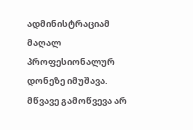ადმინისტრაციამ მაღალ პროფესიონალურ დონეზე იმუშავა. მწვავე გამოწვევა არ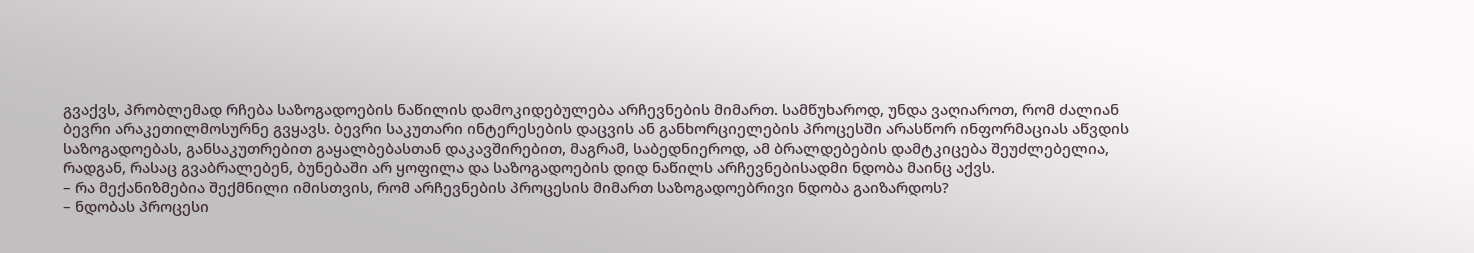გვაქვს, პრობლემად რჩება საზოგადოების ნაწილის დამოკიდებულება არჩევნების მიმართ. სამწუხაროდ, უნდა ვაღიაროთ, რომ ძალიან ბევრი არაკეთილმოსურნე გვყავს. ბევრი საკუთარი ინტერესების დაცვის ან განხორციელების პროცესში არასწორ ინფორმაციას აწვდის საზოგადოებას, განსაკუთრებით გაყალბებასთან დაკავშირებით, მაგრამ, საბედნიეროდ, ამ ბრალდებების დამტკიცება შეუძლებელია, რადგან, რასაც გვაბრალებენ, ბუნებაში არ ყოფილა და საზოგადოების დიდ ნაწილს არჩევნებისადმი ნდობა მაინც აქვს.
– რა მექანიზმებია შექმნილი იმისთვის, რომ არჩევნების პროცესის მიმართ საზოგადოებრივი ნდობა გაიზარდოს?
– ნდობას პროცესი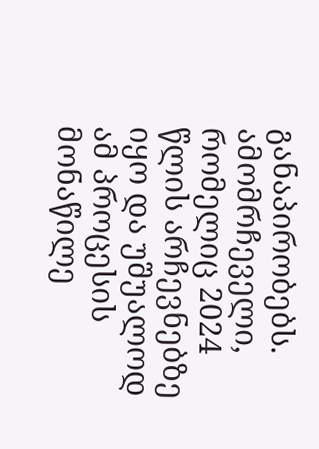განაპირობებს. ამომრჩეველი, რომელიც 2024 წლის არჩევნებზე იყო და უშუალოდ ამ პროცესის მონაწილე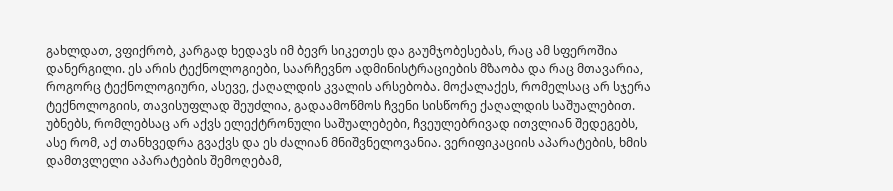გახლდათ, ვფიქრობ, კარგად ხედავს იმ ბევრ სიკეთეს და გაუმჯობესებას, რაც ამ სფეროშია დანერგილი. ეს არის ტექნოლოგიები, საარჩევნო ადმინისტრაციების მზაობა და რაც მთავარია, როგორც ტექნოლოგიური, ასევე, ქაღალდის კვალის არსებობა. მოქალაქეს, რომელსაც არ სჯერა ტექნოლოგიის, თავისუფლად შეუძლია, გადაამოწმოს ჩვენი სისწორე ქაღალდის საშუალებით. უბნებს, რომლებსაც არ აქვს ელექტრონული საშუალებები, ჩვეულებრივად ითვლიან შედეგებს, ასე რომ, აქ თანხვედრა გვაქვს და ეს ძალიან მნიშვნელოვანია. ვერიფიკაციის აპარატების, ხმის დამთვლელი აპარატების შემოღებამ,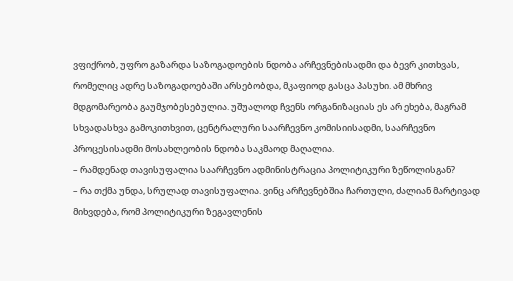ვფიქრობ, უფრო გაზარდა საზოგადოების ნდობა არჩევნებისადმი და ბევრ კითხვას, რომელიც ადრე საზოგადოებაში არსებობდა, მკაფიოდ გასცა პასუხი. ამ მხრივ მდგომარეობა გაუმჯობესებულია. უშუალოდ ჩვენს ორგანიზაციას ეს არ ეხება, მაგრამ სხვადასხვა გამოკითხვით, ცენტრალური საარჩევნო კომისიისადმი, საარჩევნო პროცესისადმი მოსახლეობის ნდობა საკმაოდ მაღალია.
– რამდენად თავისუფალია საარჩევნო ადმინისტრაცია პოლიტიკური ზეწოლისგან?
– რა თქმა უნდა, სრულად თავისუფალია. ვინც არჩევნებშია ჩართული, ძალიან მარტივად მიხვდება, რომ პოლიტიკური ზეგავლენის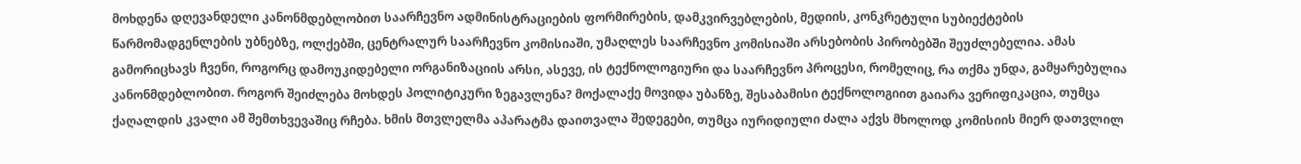მოხდენა დღევანდელი კანონმდებლობით საარჩევნო ადმინისტრაციების ფორმირების, დამკვირვებლების, მედიის, კონკრეტული სუბიექტების წარმომადგენლების უბნებზე, ოლქებში, ცენტრალურ საარჩევნო კომისიაში, უმაღლეს საარჩევნო კომისიაში არსებობის პირობებში შეუძლებელია. ამას გამორიცხავს ჩვენი, როგორც დამოუკიდებელი ორგანიზაციის არსი, ასევე, ის ტექნოლოგიური და საარჩევნო პროცესი, რომელიც, რა თქმა უნდა, გამყარებულია კანონმდებლობით. როგორ შეიძლება მოხდეს პოლიტიკური ზეგავლენა? მოქალაქე მოვიდა უბანზე, შესაბამისი ტექნოლოგიით გაიარა ვერიფიკაცია, თუმცა ქაღალდის კვალი ამ შემთხვევაშიც რჩება. ხმის მთვლელმა აპარატმა დაითვალა შედეგები, თუმცა იურიდიული ძალა აქვს მხოლოდ კომისიის მიერ დათვლილ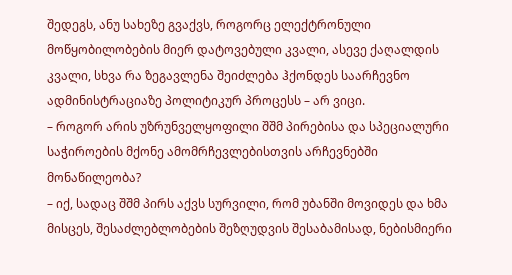შედეგს, ანუ სახეზე გვაქვს, როგორც ელექტრონული მოწყობილობების მიერ დატოვებული კვალი, ასევე ქაღალდის კვალი, სხვა რა ზეგავლენა შეიძლება ჰქონდეს საარჩევნო ადმინისტრაციაზე პოლიტიკურ პროცესს – არ ვიცი.
– როგორ არის უზრუნველყოფილი შშმ პირებისა და სპეციალური საჭიროების მქონე ამომრჩევლებისთვის არჩევნებში მონაწილეობა?
– იქ, სადაც შშმ პირს აქვს სურვილი, რომ უბანში მოვიდეს და ხმა მისცეს, შესაძლებლობების შეზღუდვის შესაბამისად, ნებისმიერი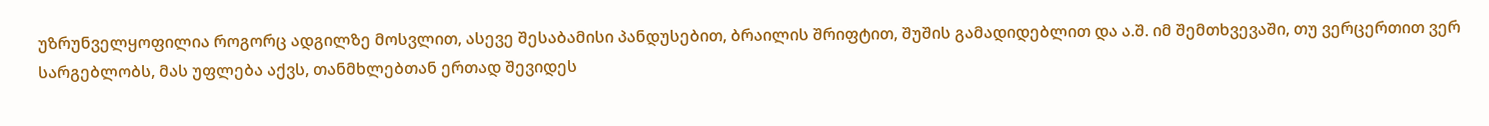უზრუნველყოფილია როგორც ადგილზე მოსვლით, ასევე შესაბამისი პანდუსებით, ბრაილის შრიფტით, შუშის გამადიდებლით და ა.შ. იმ შემთხვევაში, თუ ვერცერთით ვერ სარგებლობს, მას უფლება აქვს, თანმხლებთან ერთად შევიდეს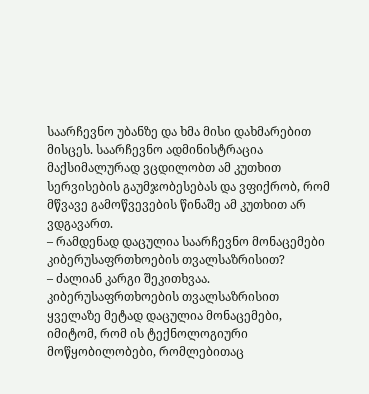საარჩევნო უბანზე და ხმა მისი დახმარებით მისცეს. საარჩევნო ადმინისტრაცია მაქსიმალურად ვცდილობთ ამ კუთხით სერვისების გაუმჯობესებას და ვფიქრობ, რომ მწვავე გამოწვევების წინაშე ამ კუთხით არ ვდგავართ.
– რამდენად დაცულია საარჩევნო მონაცემები კიბერუსაფრთხოების თვალსაზრისით?
– ძალიან კარგი შეკითხვაა. კიბერუსაფრთხოების თვალსაზრისით ყველაზე მეტად დაცულია მონაცემები, იმიტომ, რომ ის ტექნოლოგიური მოწყობილობები, რომლებითაც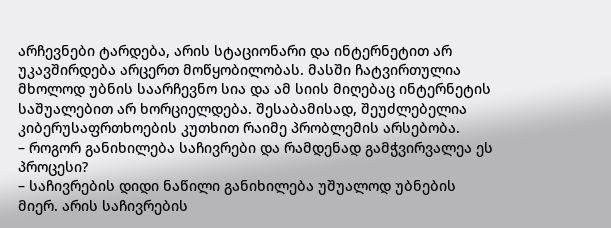არჩევნები ტარდება, არის სტაციონარი და ინტერნეტით არ უკავშირდება არცერთ მოწყობილობას. მასში ჩატვირთულია მხოლოდ უბნის საარჩევნო სია და ამ სიის მიღებაც ინტერნეტის საშუალებით არ ხორციელდება. შესაბამისად, შეუძლებელია კიბერუსაფრთხოების კუთხით რაიმე პრობლემის არსებობა.
– როგორ განიხილება საჩივრები და რამდენად გამჭვირვალეა ეს პროცესი?
– საჩივრების დიდი ნაწილი განიხილება უშუალოდ უბნების მიერ. არის საჩივრების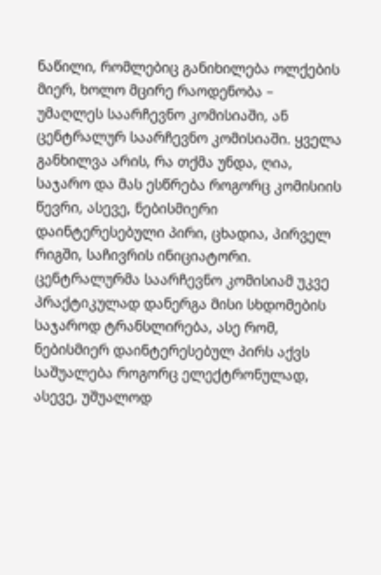ნაწილი, რომლებიც განიხილება ოლქების მიერ, ხოლო მცირე რაოდენობა – უმაღლეს საარჩევნო კომისიაში, ან ცენტრალურ საარჩევნო კომისიაში. ყველა განხილვა არის, რა თქმა უნდა, ღია, საჯარო და მას ესწრება როგორც კომისიის წევრი, ასევე, ნებისმიერი დაინტერესებული პირი, ცხადია, პირველ რიგში, საჩივრის ინიციატორი. ცენტრალურმა საარჩევნო კომისიამ უკვე პრაქტიკულად დანერგა მისი სხდომების საჯაროდ ტრანსლირება, ასე რომ, ნებისმიერ დაინტერესებულ პირს აქვს საშუალება როგორც ელექტრონულად, ასევე, უშუალოდ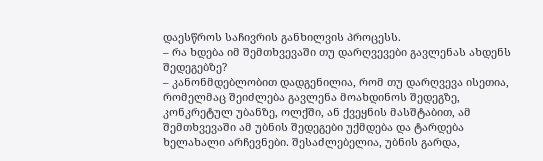დაესწროს საჩივრის განხილვის პროცესს.
– რა ხდება იმ შემთხვევაში თუ დარღვევები გავლენას ახდენს შედეგებზე?
– კანონმდებლობით დადგენილია, რომ თუ დარღვევა ისეთია, რომელმაც შეიძლება გავლენა მოახდინოს შედეგზე, კონკრეტულ უბანზე, ოლქში, ან ქვეყნის მასშტაბით, ამ შემთხვევაში ამ უბნის შედეგები უქმდება და ტარდება ხელახალი არჩევნები. შესაძლებელია, უბნის გარდა,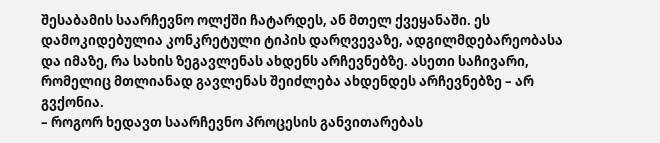შესაბამის საარჩევნო ოლქში ჩატარდეს, ან მთელ ქვეყანაში. ეს დამოკიდებულია კონკრეტული ტიპის დარღვევაზე, ადგილმდებარეობასა და იმაზე, რა სახის ზეგავლენას ახდენს არჩევნებზე. ასეთი საჩივარი, რომელიც მთლიანად გავლენას შეიძლება ახდენდეს არჩევნებზე – არ გვქონია.
– როგორ ხედავთ საარჩევნო პროცესის განვითარებას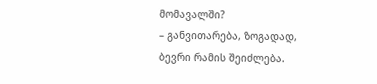მომავალში?
– განვითარება, ზოგადად, ბევრი რამის შეიძლება.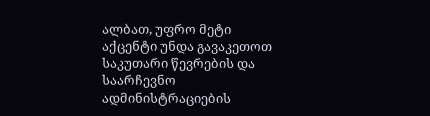ალბათ, უფრო მეტი აქცენტი უნდა გავაკეთოთ საკუთარი წევრების და საარჩევნო ადმინისტრაციების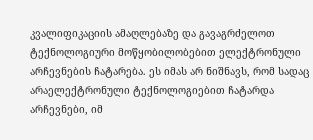კვალიფიკაციის ამაღლებაზე და გავაგრძელოთ ტექნოლოგიური მოწყობილობებით ელექტრონული არჩევნების ჩატარება. ეს იმას არ ნიშნავს, რომ სადაც არაელექტრონული ტექნოლოგიებით ჩატარდა არჩევნები, იმ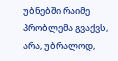უბნებში რაიმე პრობლემა გვაქვს, არა, უბრალოდ,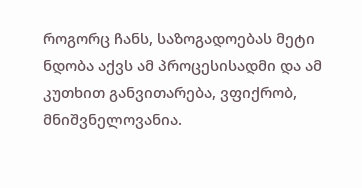როგორც ჩანს, საზოგადოებას მეტი ნდობა აქვს ამ პროცესისადმი და ამ კუთხით განვითარება, ვფიქრობ, მნიშვნელოვანია.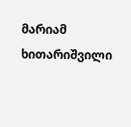მარიამ ხითარიშვილი